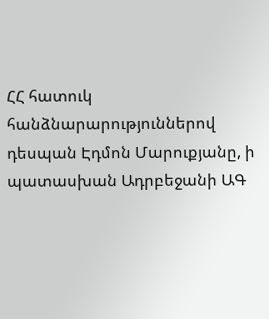ՀՀ հատուկ հանձնարարություններով դեսպան Էդմոն Մարուքյանը, ի պատասխան Ադրբեջանի ԱԳ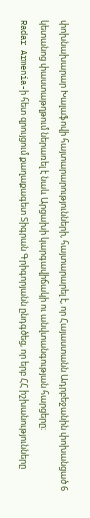փոխնախարար Խալաֆովի հայտարարությունների, հայտարարել է, որ Հայաստանն Ադրբեջանին փոխանցած 6 կետանոց փաստաթղթում ներառել է նաև Արցախի կարգավիճակի ու անվտանգության հարցերը։
Radar Armenia-ի հետ զրույցում քաղաքագետ Տիգրան Գրիգորյանն ընդգծեց, որ երբ ՀՀ իշխանությունները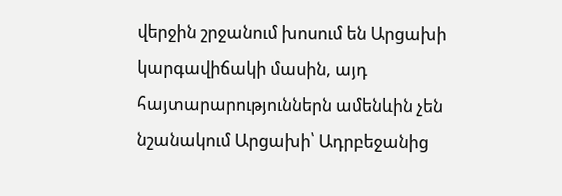վերջին շրջանում խոսում են Արցախի կարգավիճակի մասին, այդ հայտարարություններն ամենևին չեն նշանակում Արցախի՝ Ադրբեջանից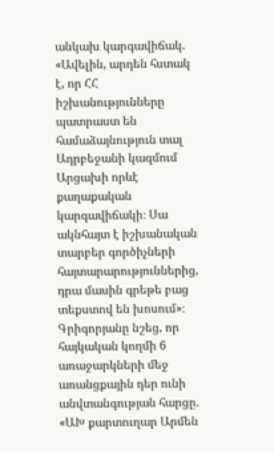անկախ կարգավիճակ. «Ավելին, արդեն հստակ է, որ ՀՀ իշխանությունները պատրաստ են համաձայնություն տալ Ադրբեջանի կազմում Արցախի որևէ քաղաքական կարգավիճակի։ Սա ակնհայտ է իշխանական տարբեր գործիչների հայտարարություններից, դրա մասին գրեթե բաց տեքստով են խոսում»։
Գրիգորյանը նշեց, որ հայկական կողմի 6 առաջարկների մեջ առանցքային դեր ունի անվտանգության հարցը. «ԱԽ քարտուղար Արմեն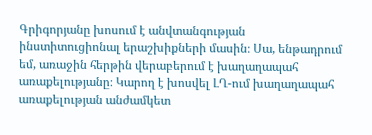Գրիգորյանը խոսում է անվտանգության ինստիտուցիոնալ երաշխիքների մասին։ Սա, ենթադրում եմ, առաջին հերթին վերաբերում է խաղաղապահ առաքելությանը։ Կարող է խոսվել ԼՂ-ում խաղաղապահ առաքելության անժամկետ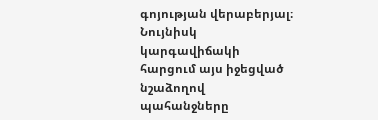գոյության վերաբերյալ։ Նույնիսկ կարգավիճակի հարցում այս իջեցված նշաձողով պահանջները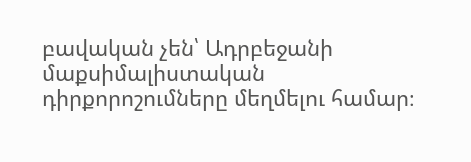բավական չեն՝ Ադրբեջանի մաքսիմալիստական դիրքորոշումները մեղմելու համար։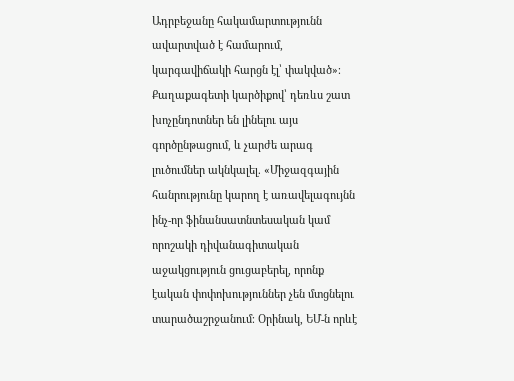Ադրբեջանը հակամարտությունն ավարտված է համարում, կարգավիճակի հարցն էլ՝ փակված»։
Քաղաքագետի կարծիքով՝ դեռևս շատ խոչընդոտներ են լինելու այս գործընթացում, և չարժե արագ լուծումներ ակնկալել. «Միջազգային հանրությունը կարող է առավելագույնն ինչ-որ ֆինանսատնտեսական կամ որոշակի դիվանագիտական աջակցություն ցուցաբերել, որոնք էական փոփոխություններ չեն մտցնելու տարածաշրջանում։ Օրինակ, ԵՄ-ն որևէ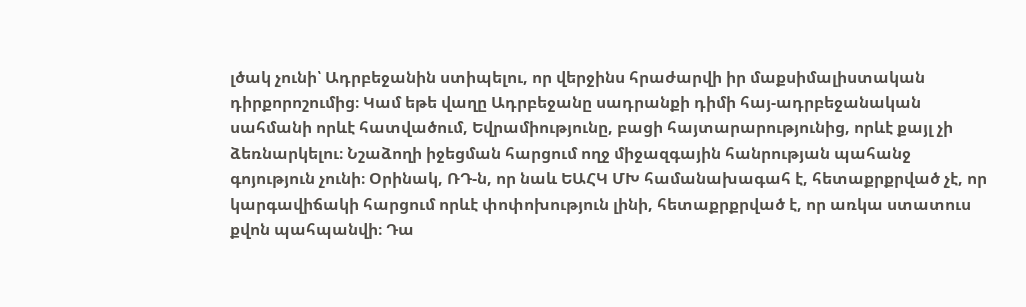լծակ չունի՝ Ադրբեջանին ստիպելու, որ վերջինս հրաժարվի իր մաքսիմալիստական դիրքորոշումից։ Կամ եթե վաղը Ադրբեջանը սադրանքի դիմի հայ-ադրբեջանական սահմանի որևէ հատվածում, Եվրամիությունը, բացի հայտարարությունից, որևէ քայլ չի ձեռնարկելու։ Նշաձողի իջեցման հարցում ողջ միջազգային հանրության պահանջ գոյություն չունի։ Օրինակ, ՌԴ-ն, որ նաև ԵԱՀԿ ՄԽ համանախագահ է, հետաքրքրված չէ, որ կարգավիճակի հարցում որևէ փոփոխություն լինի, հետաքրքրված է, որ առկա ստատուս քվոն պահպանվի։ Դա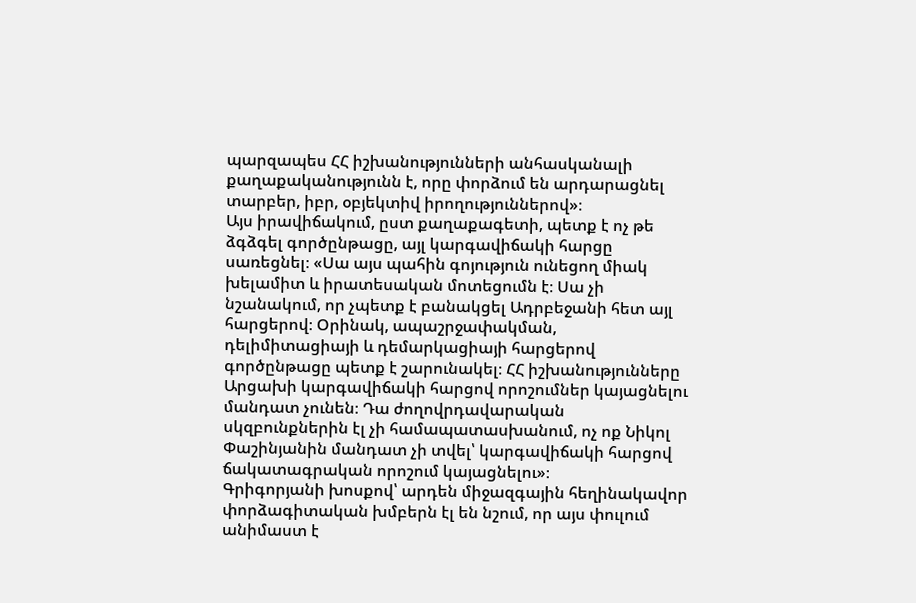պարզապես ՀՀ իշխանությունների անհասկանալի քաղաքականությունն է, որը փորձում են արդարացնել տարբեր, իբր, օբյեկտիվ իրողություններով»։
Այս իրավիճակում, ըստ քաղաքագետի, պետք է ոչ թե ձգձգել գործընթացը, այլ կարգավիճակի հարցը սառեցնել։ «Սա այս պահին գոյություն ունեցող միակ խելամիտ և իրատեսական մոտեցումն է։ Սա չի նշանակում, որ չպետք է բանակցել Ադրբեջանի հետ այլ հարցերով։ Օրինակ, ապաշրջափակման, դելիմիտացիայի և դեմարկացիայի հարցերով գործընթացը պետք է շարունակել։ ՀՀ իշխանությունները Արցախի կարգավիճակի հարցով որոշումներ կայացնելու մանդատ չունեն։ Դա ժողովրդավարական սկզբունքներին էլ չի համապատասխանում, ոչ ոք Նիկոլ Փաշինյանին մանդատ չի տվել՝ կարգավիճակի հարցով ճակատագրական որոշում կայացնելու»։
Գրիգորյանի խոսքով՝ արդեն միջազգային հեղինակավոր փորձագիտական խմբերն էլ են նշում, որ այս փուլում անիմաստ է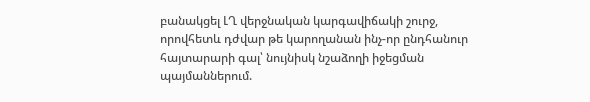բանակցել ԼՂ վերջնական կարգավիճակի շուրջ, որովհետև դժվար թե կարողանան ինչ-որ ընդհանուր հայտարարի գալ՝ նույնիսկ նշաձողի իջեցման պայմաններում.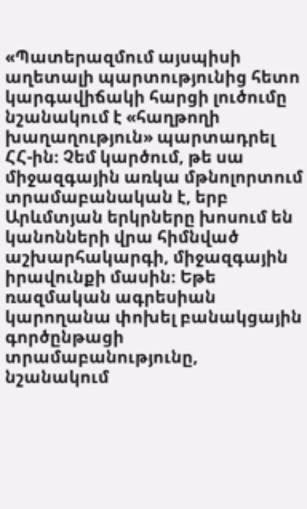«Պատերազմում այսպիսի աղետալի պարտությունից հետո կարգավիճակի հարցի լուծումը նշանակում է «հաղթողի խաղաղություն» պարտադրել ՀՀ-ին։ Չեմ կարծում, թե սա միջազգային առկա մթնոլորտում տրամաբանական է, երբ Արևմտյան երկրները խոսում են կանոնների վրա հիմնված աշխարհակարգի, միջազգային իրավունքի մասին։ Եթե ռազմական ագրեսիան կարողանա փոխել բանակցային գործընթացի տրամաբանությունը, նշանակում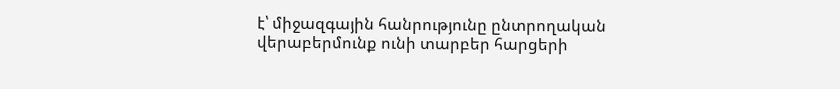է՝ միջազգային հանրությունը ընտրողական վերաբերմունք ունի տարբեր հարցերի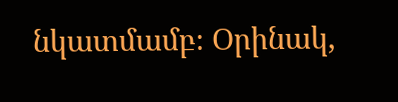նկատմամբ։ Օրինակ,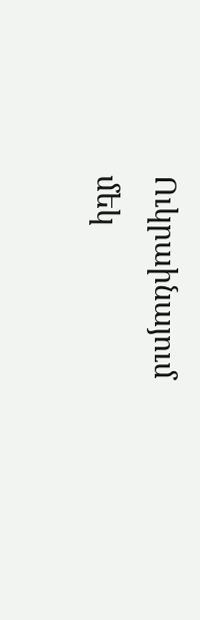Ուկրաինայում մեկ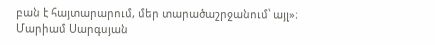բան է հայտարարում, մեր տարածաշրջանում՝ այլ»։
Մարիամ Սարգսյան